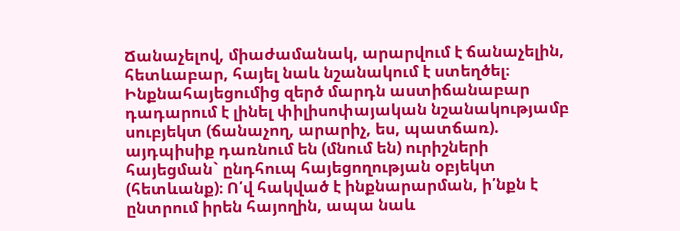Ճանաչելով, միաժամանակ, արարվում է ճանաչելին, հետևաբար, հայել նաև նշանակում է ստեղծել։ Ինքնահայեցումից զերծ մարդն աստիճանաբար դադարում է լինել փիլիսոփայական նշանակությամբ սուբյեկտ (ճանաչող, արարիչ, ես, պատճառ). այդպիսիք դառնում են (մնում են) ուրիշների հայեցման` ընդհուպ հայեցողության օբյեկտ (հետևանք)։ Ո՛վ հակված է ինքնարարման, ի՛նքն է ընտրում իրեն հայողին, ապա նաև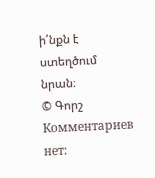ի՛նքն է ստեղծում նրան։
© Գորշ
Комментариев нет: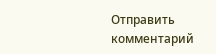Отправить комментарий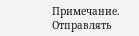Примечание. Отправлять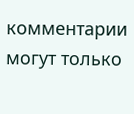комментарии могут только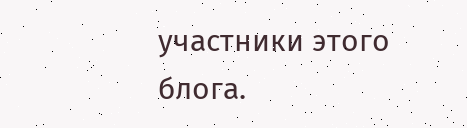участники этого блога.